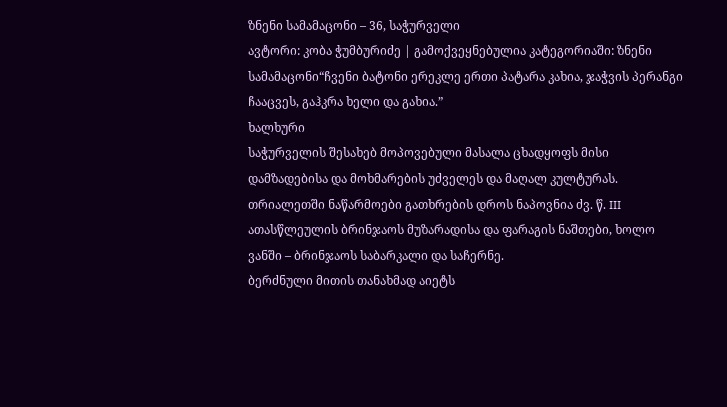ზნენი სამამაცონი – 36, საჭურველი
ავტორი: კობა ჭუმბურიძე | გამოქვეყნებულია კატეგორიაში: ზნენი სამამაცონი“ჩვენი ბატონი ერეკლე ერთი პატარა კახია, ჯაჭვის პერანგი ჩააცვეს, გაჰკრა ხელი და გახია.”
ხალხური
საჭურველის შესახებ მოპოვებული მასალა ცხადყოფს მისი დამზადებისა და მოხმარების უძველეს და მაღალ კულტურას.
თრიალეთში ნაწარმოები გათხრების დროს ნაპოვნია ძვ. წ. III ათასწლეულის ბრინჯაოს მუზარადისა და ფარაგის ნაშთები, ხოლო ვანში – ბრინჯაოს საბარკალი და საჩერნე.
ბერძნული მითის თანახმად აიეტს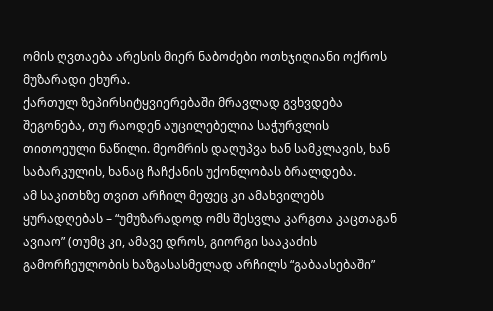ომის ღვთაება არესის მიერ ნაბოძები ოთხჯიღიანი ოქროს მუზარადი ეხურა.
ქართულ ზეპირსიტყვიერებაში მრავლად გვხვდება შეგონება, თუ რაოდენ აუცილებელია საჭურვლის თითოეული ნაწილი. მეომრის დაღუპვა ხან სამკლავის, ხან საბარკულის, ხანაც ჩაჩქანის უქონლობას ბრალდება.
ამ საკითხზე თვით არჩილ მეფეც კი ამახვილებს ყურადღებას – “უმუზარადოდ ომს შესვლა კარგთა კაცთაგან ავიაო” (თუმც კი, ამავე დროს, გიორგი სააკაძის გამორჩეულობის ხაზგასასმელად არჩილს “გაბაასებაში”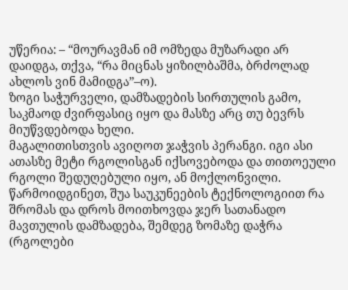უწერია: – “მოურავმან იმ ომზედა მუზარადი არ დაიდგა, თქვა, “რა მიცნას ყიზილბაშმა, ბრძოლად ახლოს ვინ მამიდგა”–ო).
ზოგი საჭურველი, დამზადების სირთულის გამო, საკმაოდ ძვირფასიც იყო და მასზე არც თუ ბევრს მიუწვდებოდა ხელი.
მაგალითისთვის ავიღოთ ჯაჭვის პერანგი. იგი ასი ათასზე მეტი რგოლისგან იქსოვებოდა და თითოეული რგოლი შედუღებული იყო, ან მოქლონვილი. წარმოიდგინეთ, შუა საუკუნეების ტექნოლოგიით რა შრომას და დროს მოითხოვდა ჯერ სათანადო მავთულის დამზადება, შემდეგ ზომაზე დაჭრა (რგოლები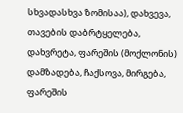სხვადასხვა ზომისაა), დახვევა, თავების დაბრტყელება, დახვრეტა, ფარეშის (მოქლონის) დამზადება, ჩაქსოვა, მირგება, ფარეშის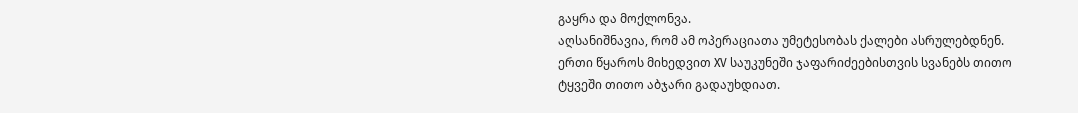გაყრა და მოქლონვა.
აღსანიშნავია, რომ ამ ოპერაციათა უმეტესობას ქალები ასრულებდნენ. ერთი წყაროს მიხედვით XV საუკუნეში ჯაფარიძეებისთვის სვანებს თითო ტყვეში თითო აბჯარი გადაუხდიათ.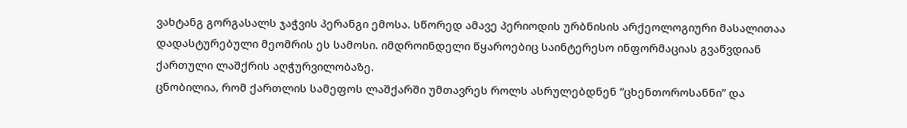ვახტანგ გორგასალს ჯაჭვის პერანგი ემოსა. სწორედ ამავე პერიოდის ურბნისის არქეოლოგიური მასალითაა დადასტურებული მეომრის ეს სამოსი. იმდროინდელი წყაროებიც საინტერესო ინფორმაციას გვაწვდიან ქართული ლაშქრის აღჭურვილობაზე.
ცნობილია, რომ ქართლის სამეფოს ლაშქარში უმთავრეს როლს ასრულებდნენ “ცხენთოროსანნი” და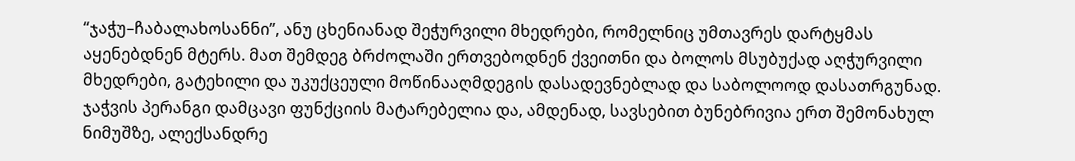“ჯაჭუ–ჩაბალახოსანნი”, ანუ ცხენიანად შეჭურვილი მხედრები, რომელნიც უმთავრეს დარტყმას აყენებდნენ მტერს. მათ შემდეგ ბრძოლაში ერთვებოდნენ ქვეითნი და ბოლოს მსუბუქად აღჭურვილი მხედრები, გატეხილი და უკუქცეული მოწინააღმდეგის დასადევნებლად და საბოლოოდ დასათრგუნად.
ჯაჭვის პერანგი დამცავი ფუნქციის მატარებელია და, ამდენად, სავსებით ბუნებრივია ერთ შემონახულ ნიმუშზე, ალექსანდრე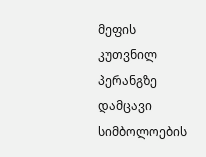მეფის კუთვნილ პერანგზე დამცავი სიმბოლოების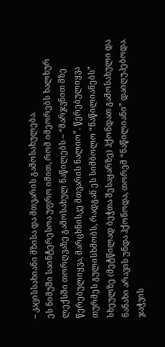– კაცისსახიანი მზისა და მთვარის გამოსახულება.
ეს ნიმუში საინტერესოა უფრო იმით, რომ იმეორებს ხალხურ ლექსში თორღვაზე გამოსახულ ნაწილებს – “მარჯვნით მზე წერებულიყვა, მარცხნისკე მთვარის ნალიო”. წერებულიყვა თურმეს გულისხმობს, რადგან ეს სიმბოლო “ნაწილიანებს” სხეულზე (მეტწილად ბეჭთა შესაყარზე) ჰქონდათ გამოსახული და ნანახი არავის უნდა ჰქონოდა, თორემ “ნაწილიანი” დაიღუპებოდა.
ჯაჭვის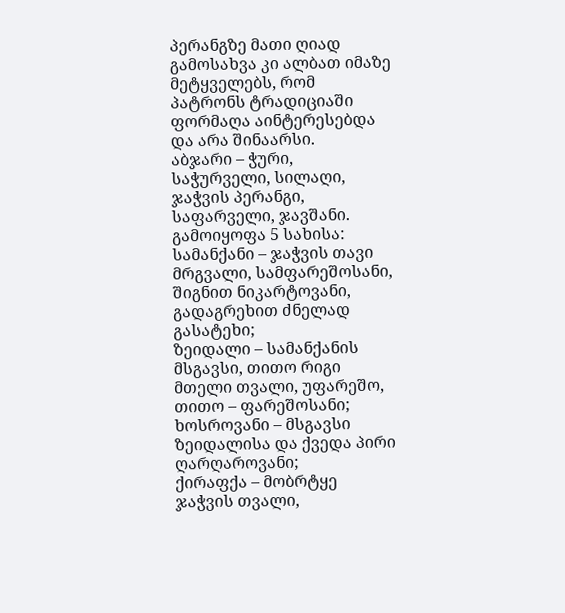პერანგზე მათი ღიად გამოსახვა კი ალბათ იმაზე მეტყველებს, რომ პატრონს ტრადიციაში ფორმაღა აინტერესებდა და არა შინაარსი.
აბჯარი – ჭური, საჭურველი, სილაღი, ჯაჭვის პერანგი, საფარველი, ჯავშანი.
გამოიყოფა 5 სახისა:
სამანქანი – ჯაჭვის თავი მრგვალი, სამფარეშოსანი, შიგნით ნიკარტოვანი, გადაგრეხით ძნელად გასატეხი;
ზეიდალი – სამანქანის მსგავსი, თითო რიგი მთელი თვალი, უფარეშო, თითო – ფარეშოსანი;
ხოსროვანი – მსგავსი ზეიდალისა და ქვედა პირი ღარღაროვანი;
ქირაფქა – მობრტყე ჯაჭვის თვალი,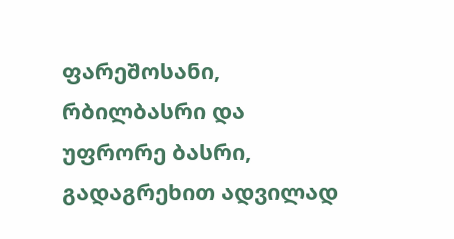ფარეშოსანი, რბილბასრი და უფრორე ბასრი, გადაგრეხით ადვილად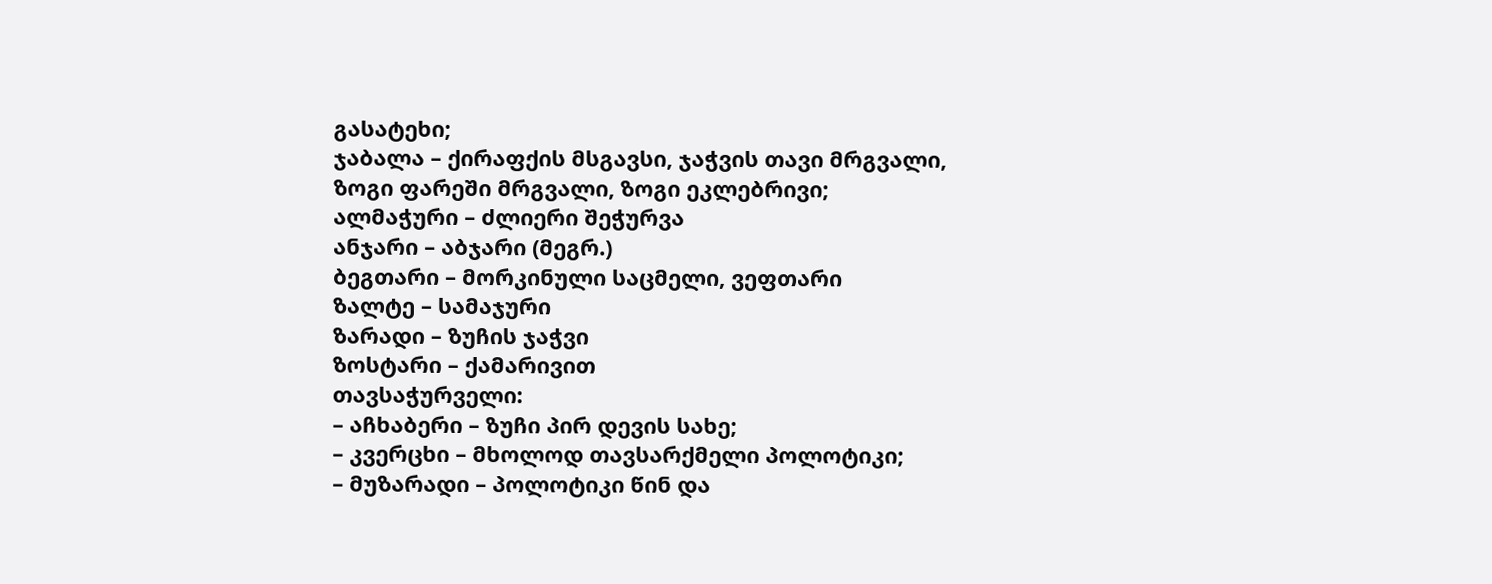გასატეხი;
ჯაბალა – ქირაფქის მსგავსი, ჯაჭვის თავი მრგვალი, ზოგი ფარეში მრგვალი, ზოგი ეკლებრივი;
ალმაჭური – ძლიერი შეჭურვა
ანჯარი – აბჯარი (მეგრ.)
ბეგთარი – მორკინული საცმელი, ვეფთარი
ზალტე – სამაჯური
ზარადი – ზუჩის ჯაჭვი
ზოსტარი – ქამარივით
თავსაჭურველი:
– აჩხაბერი – ზუჩი პირ დევის სახე;
– კვერცხი – მხოლოდ თავსარქმელი პოლოტიკი;
– მუზარადი – პოლოტიკი წინ და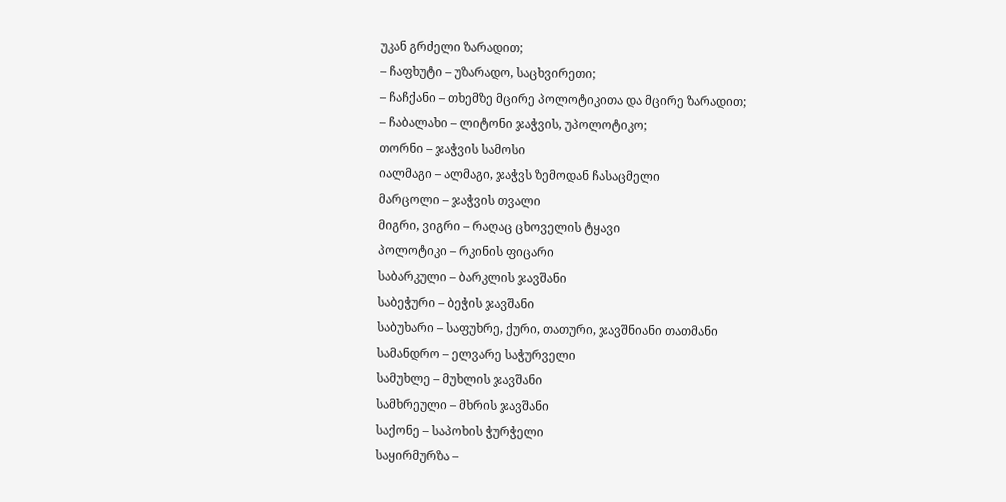უკან გრძელი ზარადით;
– ჩაფხუტი – უზარადო, საცხვირეთი;
– ჩაჩქანი – თხემზე მცირე პოლოტიკითა და მცირე ზარადით;
– ჩაბალახი – ლიტონი ჯაჭვის, უპოლოტიკო;
თორნი – ჯაჭვის სამოსი
იალმაგი – ალმაგი, ჯაჭვს ზემოდან ჩასაცმელი
მარცოლი – ჯაჭვის თვალი
მიგრი, ვიგრი – რაღაც ცხოველის ტყავი
პოლოტიკი – რკინის ფიცარი
საბარკული – ბარკლის ჯავშანი
საბეჭური – ბეჭის ჯავშანი
საბუხარი – საფუხრე, ქური, თათური, ჯავშნიანი თათმანი
სამანდრო – ელვარე საჭურველი
სამუხლე – მუხლის ჯავშანი
სამხრეული – მხრის ჯავშანი
საქონე – საპოხის ჭურჭელი
საყირმურზა –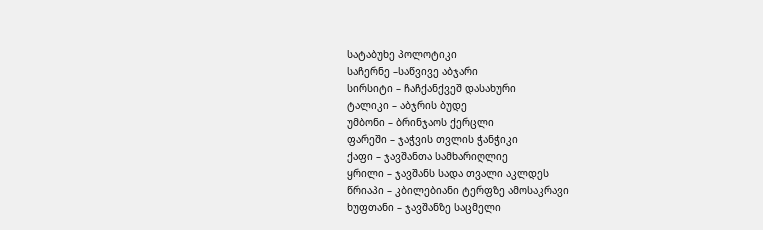სატაბუხე პოლოტიკი
საჩერნე –საწვივე აბჯარი
სირსიტი – ჩაჩქანქვეშ დასახური
ტალიკი – აბჯრის ბუდე
უმბონი – ბრინჯაოს ქერცლი
ფარეში – ჯაჭვის თვლის ჭანჭიკი
ქაფი – ჯავშანთა სამხარიღლიე
ყრილი – ჯავშანს სადა თვალი აკლდეს
წრიაპი – კბილებიანი ტერფზე ამოსაკრავი
ხუფთანი – ჯავშანზე საცმელი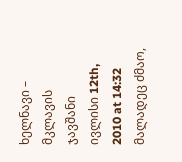ხელნავი – მკლავის ჯავშანი
ივლისი 12th, 2010 at 14:32
მალადეც ძმაო,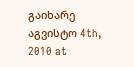გაიხარე
აგვისტო 4th, 2010 at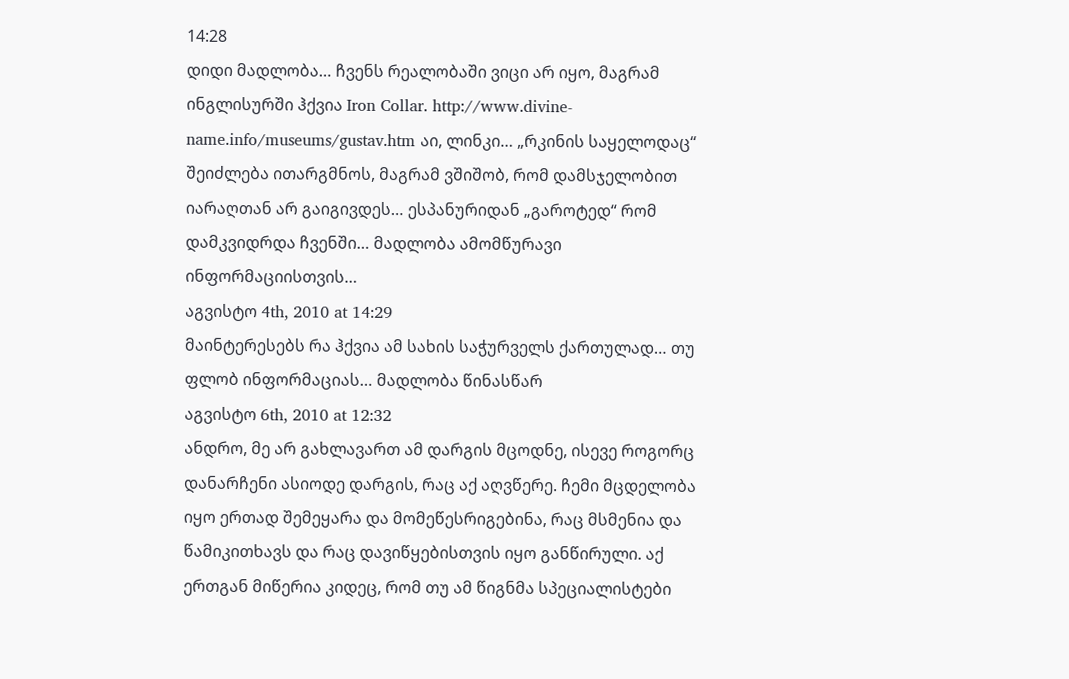14:28
დიდი მადლობა… ჩვენს რეალობაში ვიცი არ იყო, მაგრამ ინგლისურში ჰქვია Iron Collar. http://www.divine-name.info/museums/gustav.htm აი, ლინკი… „რკინის საყელოდაც“ შეიძლება ითარგმნოს, მაგრამ ვშიშობ, რომ დამსჯელობით იარაღთან არ გაიგივდეს… ესპანურიდან „გაროტედ“ რომ დამკვიდრდა ჩვენში… მადლობა ამომწურავი ინფორმაციისთვის…
აგვისტო 4th, 2010 at 14:29
მაინტერესებს რა ჰქვია ამ სახის საჭურველს ქართულად… თუ ფლობ ინფორმაციას… მადლობა წინასწარ
აგვისტო 6th, 2010 at 12:32
ანდრო, მე არ გახლავართ ამ დარგის მცოდნე, ისევე როგორც დანარჩენი ასიოდე დარგის, რაც აქ აღვწერე. ჩემი მცდელობა იყო ერთად შემეყარა და მომეწესრიგებინა, რაც მსმენია და წამიკითხავს და რაც დავიწყებისთვის იყო განწირული. აქ ერთგან მიწერია კიდეც, რომ თუ ამ წიგნმა სპეციალისტები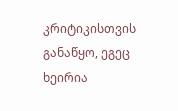კრიტიკისთვის განაწყო, ეგეც ხეირია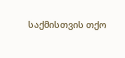საქმისთვის თქო